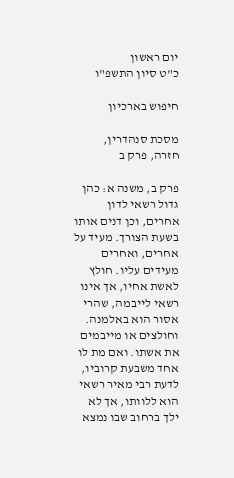יום ראשון
כ"ט סיון התשפ"ו

חיפוש בארכיון

מסכת סנהדרין, חזרה, פרק ב

פרק ב, משנה א: כהן גדול רשאי לדון אחרים, וכן דנים אותו בשעת הצורך. מעיד על אחרים, ואחרים מעידים עליו. חולץ לאשת אחיו, אך אינו רשאי לייבמה, שהרי אסור הוא באלמנה. וחולצים או מייבמים את אשתו. ואם מת לו אחד משבעת קרוביו, לדעת רבי מאיר רשאי הוא ללוותו, אך לא ילך ברחוב שבו נמצא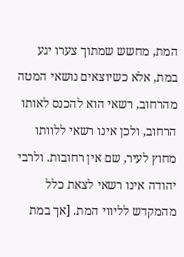המת, מחשש שמתוך צערו יגע במת, אלא כשיוצאים נושאי המטה מהרחוב, רשאי הוא להכנס לאותו הרחוב, ולכן אינו רשאי ללוותו מחוץ לעיר, שם אין רחובות. ולרבי יהודה אינו רשאי לצאת כלל מהמקדש לליווי המת. [אך במת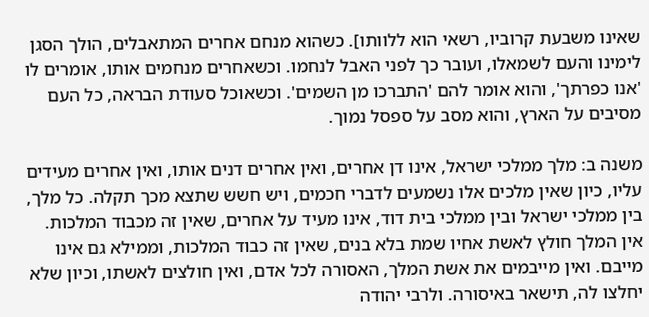שאינו משבעת קרוביו, רשאי הוא ללוותו]. כשהוא מנחם אחרים המתאבלים, הולך הסגן לימינו והעם לשמאלו, ועובר כך לפני האבל לנחמו. וכשאחרים מנחמים אותו, אומרים לו 'אנו כפרתך', והוא אומר להם 'התברכו מן השמים'. וכשאוכל סעודת הבראה, כל העם מסיבים על הארץ, והוא מסב על ספסל נמוך.

משנה ב: מלך ממלכי ישראל, אינו דן אחרים, ואין אחרים דנים אותו, ואין אחרים מעידים עליו, כיון שאין מלכים אלו נשמעים לדברי חכמים, ויש חשש שתצא מכך תקלה. כל מלך, בין ממלכי ישראל ובין ממלכי בית דוד, אינו מעיד על אחרים, שאין זה מכבוד המלכות. אין המלך חולץ לאשת אחיו שמת בלא בנים, שאין זה כבוד המלכות, וממילא גם אינו מייבם. ואין מייבמים את אשת המלך, האסורה לכל אדם, ואין חולצים לאשתו, וכיון שלא יחלצו לה, תישאר באיסורה. ולרבי יהודה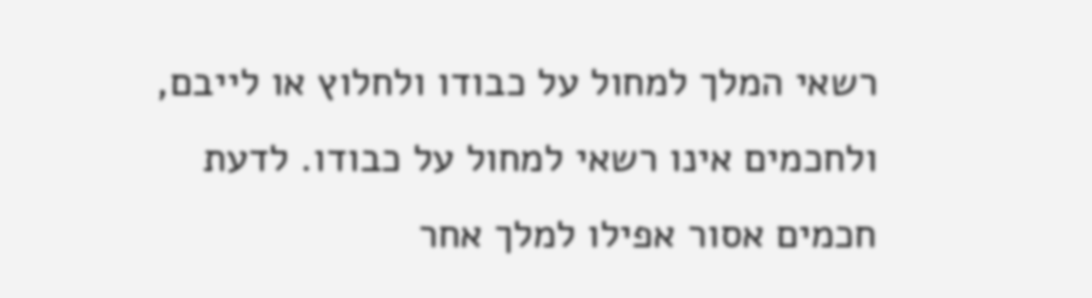רשאי המלך למחול על כבודו ולחלוץ או לייבם, ולחכמים אינו רשאי למחול על כבודו. לדעת חכמים אסור אפילו למלך אחר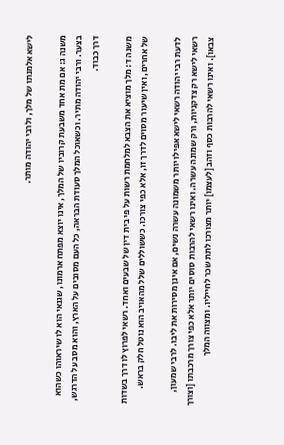לישא אלמנתו של מלך, ולרבי יהודה מותר.

משנה ג: אם מת אחד משבעת קרוביו של המלך, אינו יוצא מפתח ארמונו, שגנאי הוא לו שיראוהו כשהוא בצער. ורבי יהודה מתיר. וכשאוכל המלך סעודת הבראה, כל העם מסובים על הארץ, והוא מסב על הדרגש, דרך כבוד.

משנה ד: מלך מוציא את הצבא למלחמת רשות על פי בית דין של שבעים ואחד. רשאי לפרוץ לו דרך בשדות של אחרים, ואין שיעור מסוים לדרך זו, אלא כפי צורכו. כששוללים שלל מהאויב הוא נוטל חלק בראש.

לדעת רבי יהודה רשאי לישא אפילו יותר משמונה עשרה נשים, אם אינן מסירות את ליבו. לרבי שמעון, רשאי לישא רק צדקניות, ורק שמונה עשרה. ואינו רשאי להרבות סוסים יותר אלא כפי צורך מרכבתו [וצורך צבאו]. ואינו רשאי להרבות כסף וזהב [לעצמו] יותר מצורכו לתת שכר לחייליו. ומצווה המלך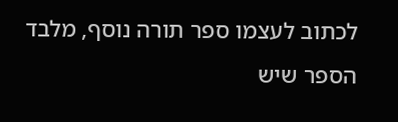לכתוב לעצמו ספר תורה נוסף, מלבד הספר שיש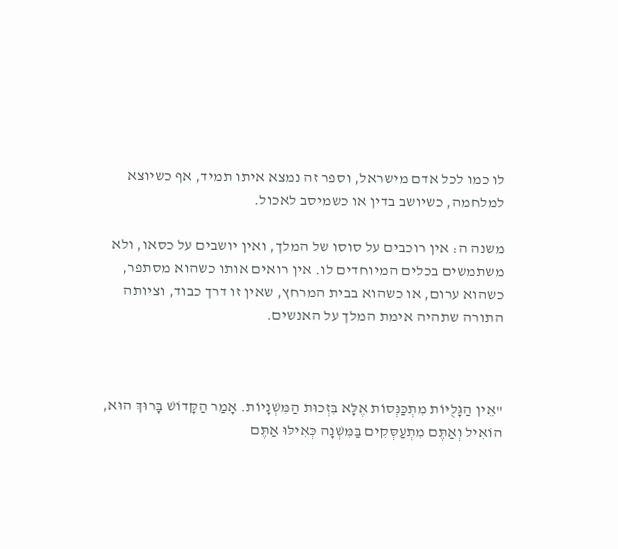לו כמו לכל אדם מישראל, וספר זה נמצא איתו תמיד, אף כשיוצא למלחמה, כשיושב בדין או כשמיסב לאכול.

משנה ה: אין רוכבים על סוסו של המלך, ואין יושבים על כסאו, ולא משתמשים בכלים המיוחדים לו. אין רואים אותו כשהוא מסתפר, כשהוא ערום, או כשהוא בבית המרחץ, שאין זו דרך כבוד, וציותה התורה שתהיה אימת המלך על האנשים.



"אֵין הַגָּלֻיּוֹת מִתְכַּנְּסוֹת אֶלָּא בִּזְכוּת הַמִּשְׁנָיוֹת. אָמַר הַקָּדוֹשׁ בָּרוּךְ הוּא,
הוֹאִיל וְאַתֶּם מִתְעַסְּקִים בַּמִּשְׁנָה כְּאִילּוּ אַתֶּם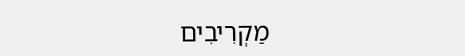מַקְרִיבִים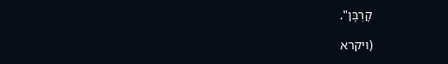קָרְבָּן".

(ויקרא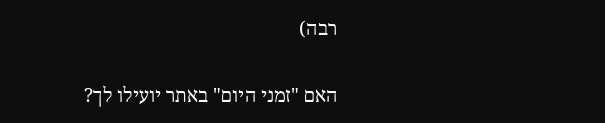רבה)

האם "זמני היום" באתר יועילו לך?